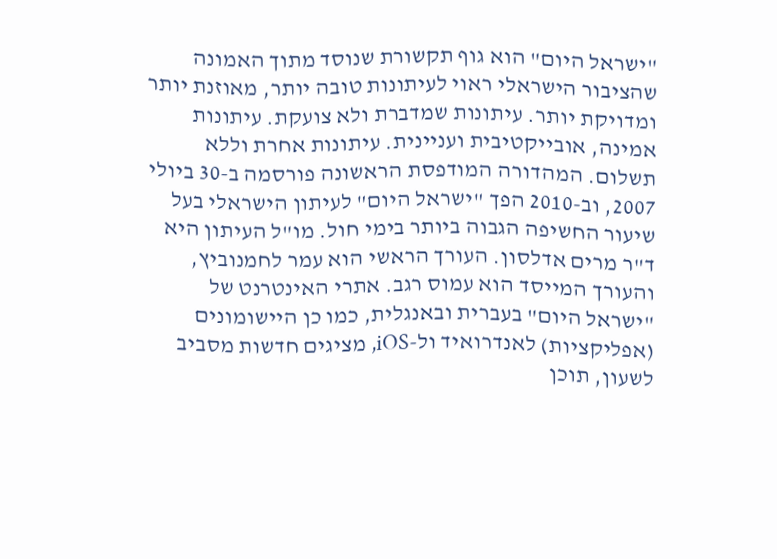"ישראל היום" הוא גוף תקשורת שנוסד מתוך האמונה שהציבור הישראלי ראוי לעיתונות טובה יותר, מאוזנת יותר ומדויקת יותר. עיתונות שמדברת ולא צועקת. עיתונות אמינה, אובייקטיבית ועניינית. עיתונות אחרת וללא תשלום. המהדורה המודפסת הראשונה פורסמה ב-30 ביולי 2007, וב-2010 הפך "ישראל היום" לעיתון הישראלי בעל שיעור החשיפה הגבוה ביותר בימי חול. מו"ל העיתון היא ד"ר מרים אדלסון. העורך הראשי הוא עמר לחמנוביץ, והעורך המייסד הוא עמוס רגב. אתרי האינטרנט של "ישראל היום" בעברית ובאנגלית, כמו כן היישומונים (אפליקציות) לאנדרואיד ול-iOS, מציגים חדשות מסביב לשעון, תוכן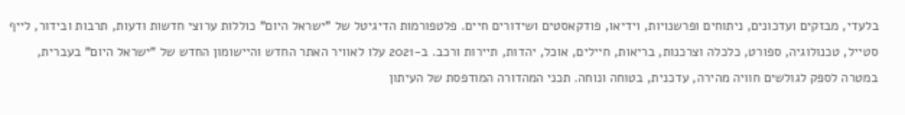בלעדי, מבזקים ועדכונים, ניתוחים ופרשנויות, וידיאו, פודקאסטים ושידורים חיים. פלטפורמות הדיגיטל של "ישראל היום" כוללות ערוצי חדשות ודעות, תרבות ובידור, לייף סטייל, טכנולוגיה, ספורט, כלכלה וצרכנות, בריאות, חיילים, אוכל, יהדות, תיירות ורכב. ב-2021 עלו לאוויר האתר החדש והיישומון החדש של "ישראל היום" בעברית, במטרה לספק לגולשים חוויה מהירה, עדכנית, בטוחה ונוחה. תכני המהדורה המודפסת של העיתון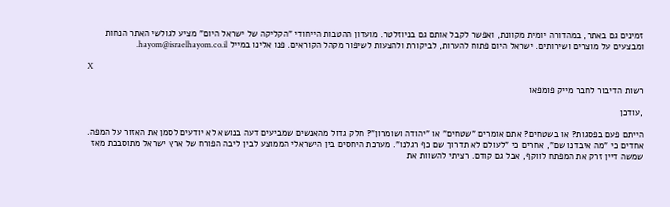זמינים גם באתר, במהדורה יומית מקוונת, ואפשר לקבל אותם גם בניוזלטר. מועדון ההטבות הייחודי "הקליקה של ישראל היום" מציע לגולשי האתר הנחות ומבצעים על מוצרים ושירותים. ישראל היום פתוח להערות, לביקורת ולהצעות לשיפור מקהל הקוראים. פנו אלינו במייל hayom@israelhayom.co.il.

X

רשות הדיבור לחבר מייק פומפאו

,עודכן

הייתם פעם בפסגות? או בשטחים? אתם אומרים "שטחים" או "יהודה ושומרון"? חלק גדול מהאנשים שמביעים דעה בנושא לא יודעים לסמן את האזור על המפה. אחדים כי "מה איבדנו שם", אחרים כי "לעולם לא תדרוך שם כף רגלנו". מערכת היחסים בין הישראלי הממוצע לבין ליבה הפורח של ארץ ישראל מתוסבכת מאז שמשה דיין זרק את המפתח לווקף, אבל גם קודם. רציתי להשוות את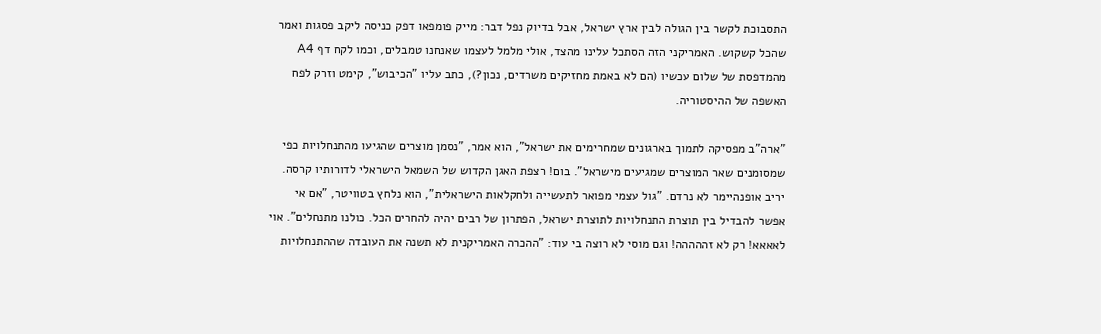התסבוכת לקשר בין הגולה לבין ארץ ישראל, אבל בדיוק נפל דבר: מייק פומפאו דפק כניסה ליקב פסגות ואמר שהכל קשקוש. האמריקני הזה הסתכל עלינו מהצד, אולי מלמל לעצמו שאנחנו טמבלים, וכמו לקח דף A4 מהמדפסת של שלום עכשיו (הם לא באמת מחזיקים משרדים, נכון?), כתב עליו "הכיבוש", קימט וזרק לפח האשפה של ההיסטוריה.

"ארה"ב מפסיקה לתמוך בארגונים שמחרימים את ישראל", הוא אמר, "נסמן מוצרים שהגיעו מהתנחלויות כפי שמסומנים שאר המוצרים שמגיעים מישראל". בום! רצפת האגן הקדוש של השמאל הישראלי לדורותיו קרסה. יריב אופנהיימר לא נרדם. "גול עצמי מפואר לתעשייה ולחקלאות הישראלית", הוא נלחץ בטוויטר, "אם אי אפשר להבדיל בין תוצרת התנחלויות לתוצרת ישראל, הפתרון של רבים יהיה להחרים הכל. כולנו מתנחלים". אוי לאאאא! רק לא זההההה! וגם מוסי לא רוצה בי עוד: "ההכרה האמריקנית לא תשנה את העובדה שההתנחלויות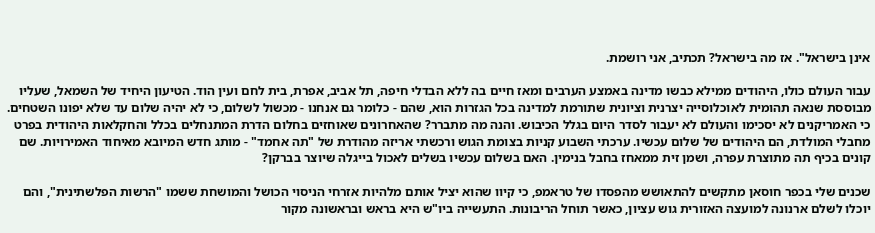אינן בישראל". אז מה בישראל? תכתיב, אני רושמת.

עבור העולם כולו, היהודים ממילא כבשו מדינה באמצע הערבים ומאז חיים בה ללא הבדלי חיפה, תל אביב, אפרת, בית לחם ועין הוד. הטיעון היחיד של השמאל, שעליו מבוססת שנאה תהומית לאוכלוסייה יצרנית וציונית שתורמת למדינה בכל הגזרות הוא, שהם - כלומר גם אנחנו - מכשול לשלום, כי לא יהיה שלום עד שלא יפונו השטחים. כי האמריקנים לא יסכימו והעולם לא יעבור לסדר היום בגלל הכיבוש. והנה מה מתברר? שהאחרונים שאוחזים בחלום הדרת המתנחלים בכלל והחקלאות היהודית בפרט מחבלי המולדת, הם היהודים של שלום עכשיו. ערכתי השבוע קניות בצומת הגוש ורכשתי אריזה מהודרת של "תה אחמד" - מותג חדש המיובא מאיחוד האמירויות. שם קונים בכיף תה מתוצרת עפרה, ושמן זית ממאחז בחבל בנימין. האם בשלום עכשיו בשלים לאכול בייגלה שיוצר בברקן?

שכנים שלי בכפר חוסאן מתקשים להתאושש מהפסדו של טראמפ, כי קיוו שהוא יציל אותם מלהיות אזרחי הניסוי הכושל והמושחת ששמו "הרשות הפלשתינית", והם יוכלו לשלם ארנונה למועצה האזורית גוש עציון, כאשר תוחל הריבונות. התעשייה ביו"ש היא בראש ובראשונה מקור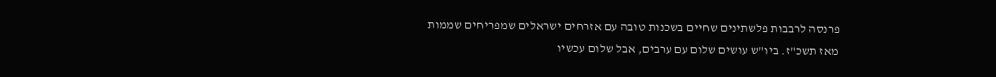פרנסה לרבבות פלשתינים שחיים בשכנות טובה עם אזרחים ישראלים שמפריחים שממות מאז תשכ"ז. ביו"ש עושים שלום עם ערבים, אבל שלום עכשיו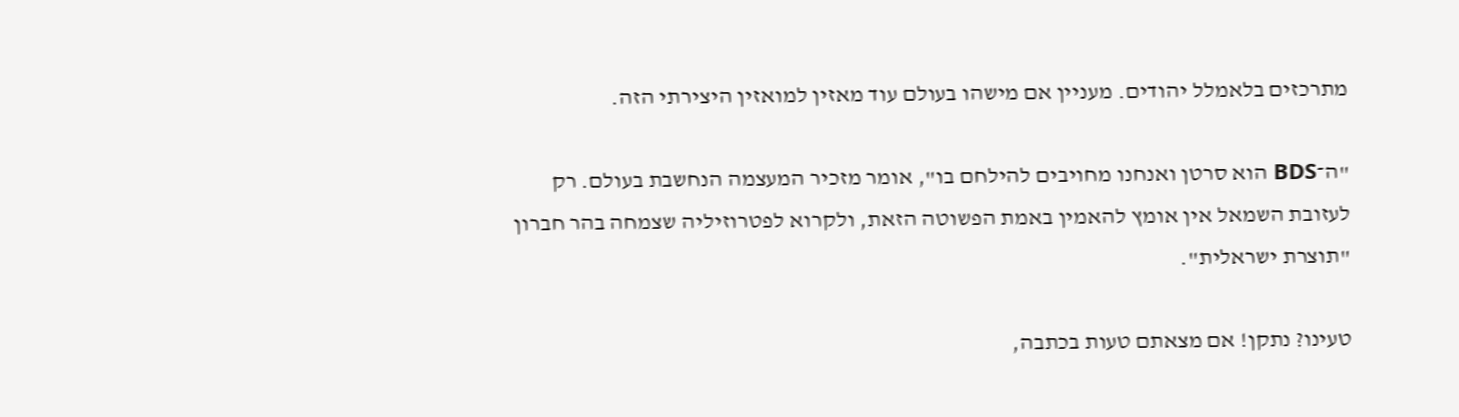מתרכזים בלאמלל יהודים. מעניין אם מישהו בעולם עוד מאזין למואזין היצירתי הזה.

"ה־BDS הוא סרטן ואנחנו מחויבים להילחם בו", אומר מזכיר המעצמה הנחשבת בעולם. רק לעזובת השמאל אין אומץ להאמין באמת הפשוטה הזאת, ולקרוא לפטרוזיליה שצמחה בהר חברון "תוצרת ישראלית".

טעינו? נתקן! אם מצאתם טעות בכתבה,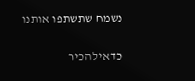נשמח שתשתפו אותנו

כדאילהכיר